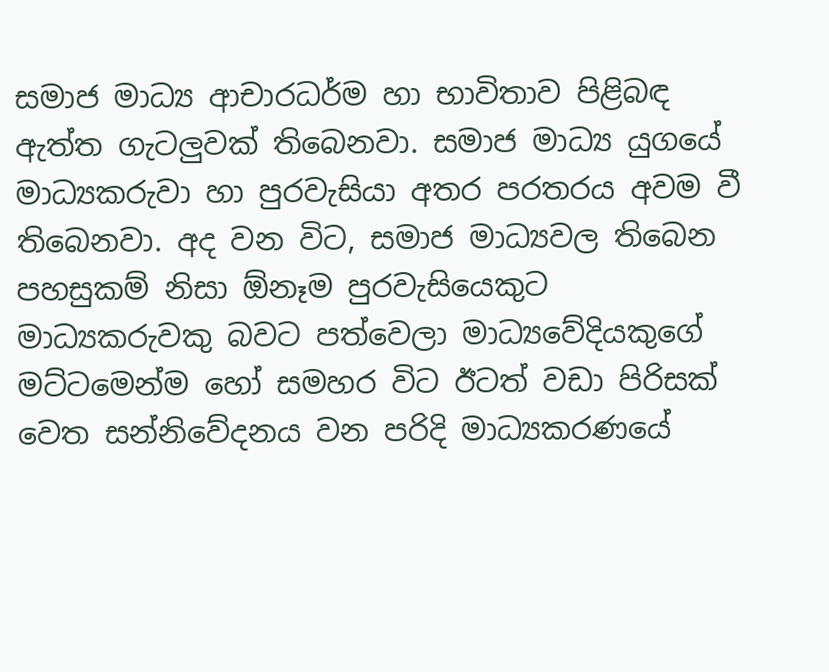සමාජ මාධ්‍ය ආචාරධර්ම හා භාවිතාව පිළිබඳ ඇත්ත ගැටලුවක් තිබෙනවා. සමාජ මාධ්‍ය යුගයේ මාධ්‍යකරුවා හා පුරවැසියා අතර පරතරය අවම වී තිබෙනවා. අද වන විට, සමාජ මාධ්‍යවල තිබෙන පහසුකම් නිසා ඕනෑම පුරවැසියෙකුට මාධ්‍යකරුවකු බවට පත්වෙලා මාධ්‍යවේදියකුගේ මට්ටමෙන්ම හෝ සමහර විට ඊටත් වඩා පිරිසක් වෙත සන්නිවේදනය වන පරිදි මාධ්‍යකරණයේ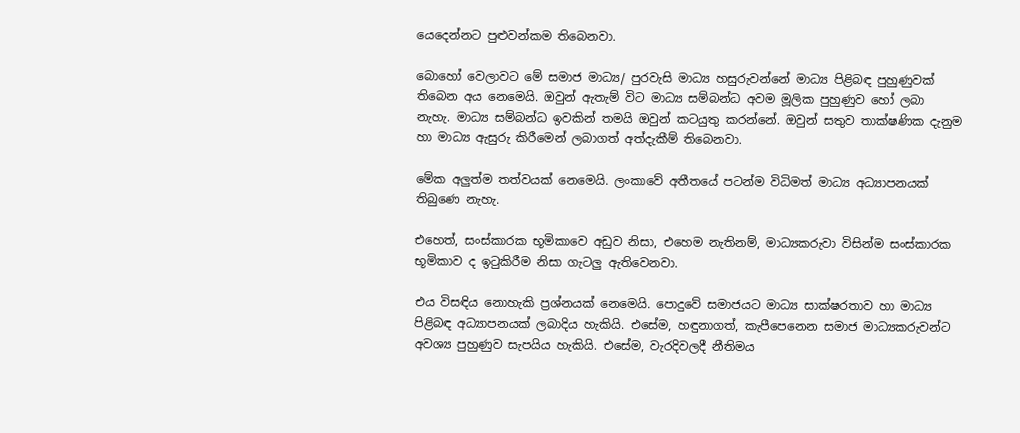යෙදෙන්නට පුළුවන්කම තිබෙනවා.

බොහෝ වෙලාවට මේ සමාජ මාධ්‍ය/ පුරවැසි මාධ්‍ය හසුරුවන්නේ මාධ්‍ය පිළිබඳ පුහුණුවක් තිබෙන අය නෙමෙයි. ඔවුන් ඇතැම් විට මාධ්‍ය සම්බන්ධ අවම මූලික පුහුණුව හෝ ලබා නැහැ. මාධ්‍ය සම්බන්ධ ඉවකින් තමයි ඔවුන් කටයුතු කරන්නේ. ඔවුන් සතුව තාක්ෂණික දැනුම හා මාධ්‍ය ඇසුරු කිරීමෙන් ලබාගත් අත්දැකීම් තිබෙනවා.

මේක අලුත්ම තත්වයක් නෙමෙයි. ලංකාවේ අතීතයේ පටන්ම විධිමත් මාධ්‍ය අධ්‍යාපනයක් තිබුණෙ නැහැ.

එහෙත්, සංස්කාරක භූමිකාවෙ අඩුව නිසා, එහෙම නැතිනම්, මාධ්‍යකරුවා විසින්ම සංස්කාරක භූමිකාව ද ඉටුකිරීම නිසා ගැටලු ඇතිවෙනවා.

එය විසඳිය නොහැකි ප්‍රශ්නයක් නෙමෙයි. පොදුවේ සමාජයට මාධ්‍ය සාක්ෂරතාව හා මාධ්‍ය පිළිබඳ අධ්‍යාපනයක් ලබාදිය හැකියි. එසේම, හඳුනාගත්, කැපීපෙනෙන සමාජ මාධ්‍යකරුවන්ට අවශ්‍ය පුහුණුව සැපයිය හැකියි. එසේම, වැරදිවලදී නීතිමය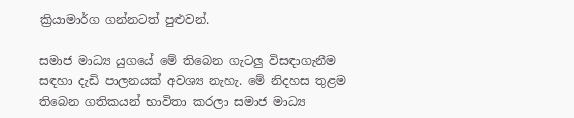ක්‍රියාමාර්ග ගන්නටත් පුළුවන්.

සමාජ මාධ්‍ය යුගයේ මේ තිබෙන ගැටලු විසඳාගැනීම සඳහා දැඩි පාලනයක් අවශ්‍ය නැහැ. මේ නිදහස තුළම තිබෙන ගතිකයන් භාවිතා කරලා සමාජ මාධ්‍ය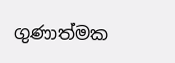ගුණාත්මක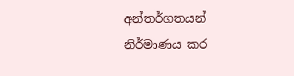අන්තර්ගතයන් නිර්මාණය කර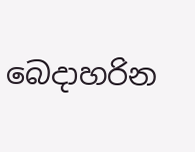බෙදාහරින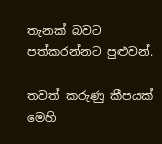තැනක් බවට පත්කරන්නට පුළුවන්.

තවත් කරුණු කීපයක් මෙහි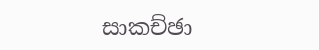සාකච්ඡා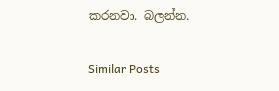කරනවා. බලන්න.

Similar Posts